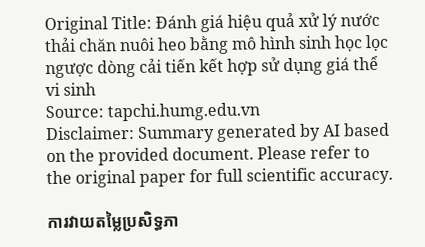Original Title: Đánh giá hiệu quả xử lý nước thải chăn nuôi heo bằng mô hình sinh học lọc ngược dòng cải tiến kết hợp sử dụng giá thể vi sinh
Source: tapchi.humg.edu.vn
Disclaimer: Summary generated by AI based on the provided document. Please refer to the original paper for full scientific accuracy.

ការវាយតម្លៃប្រសិទ្ធភា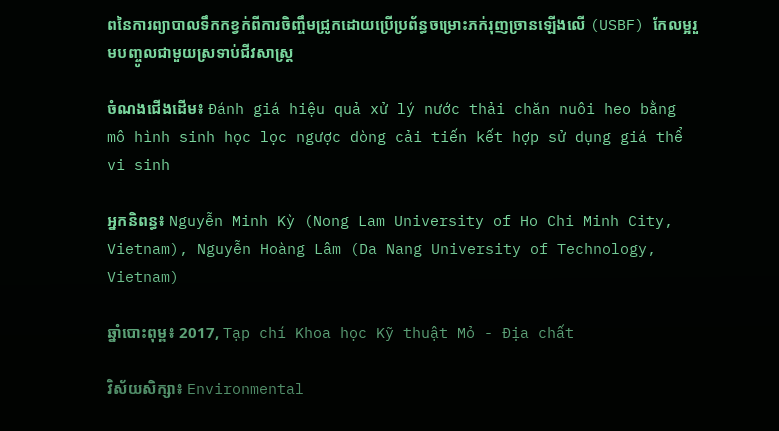ពនៃការព្យាបាលទឹកកខ្វក់ពីការចិញ្ចឹមជ្រូកដោយប្រើប្រព័ន្ធចម្រោះភក់រុញច្រានឡើងលើ (USBF) កែលម្អរួមបញ្ចូលជាមួយស្រទាប់ជីវសាស្រ្ត

ចំណងជើងដើម៖ Đánh giá hiệu quả xử lý nước thải chăn nuôi heo bằng mô hình sinh học lọc ngược dòng cải tiến kết hợp sử dụng giá thể vi sinh

អ្នកនិពន្ធ៖ Nguyễn Minh Kỳ (Nong Lam University of Ho Chi Minh City, Vietnam), Nguyễn Hoàng Lâm (Da Nang University of Technology, Vietnam)

ឆ្នាំបោះពុម្ព៖ 2017, Tạp chí Khoa học Kỹ thuật Mỏ - Địa chất

វិស័យសិក្សា៖ Environmental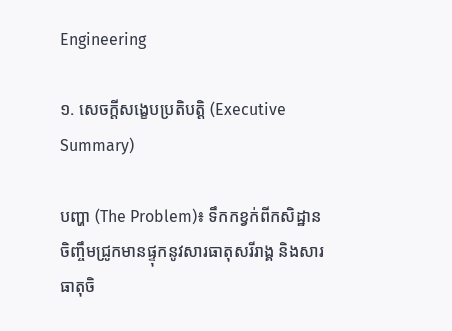Engineering

១. សេចក្តីសង្ខេបប្រតិបត្តិ (Executive Summary)

បញ្ហា (The Problem)៖ ទឹកកខ្វក់ពីកសិដ្ឋានចិញ្ចឹមជ្រូកមានផ្ទុកនូវសារធាតុសរីរាង្គ និងសារធាតុចិ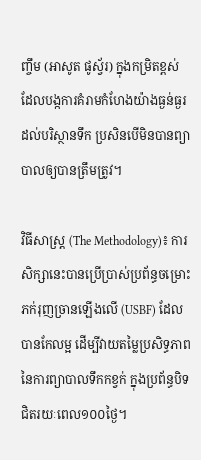ញ្ចឹម (អាសូត ផូស្វ័រ) ក្នុងកម្រិតខ្ពស់ ដែលបង្កការគំរាមកំហែងយ៉ាងធ្ងន់ធ្ងរដល់បរិស្ថានទឹក ប្រសិនបើមិនបានព្យាបាលឲ្យបានត្រឹមត្រូវ។

វិធីសាស្ត្រ (The Methodology)៖ ការសិក្សានេះបានប្រើប្រាស់ប្រព័ន្ធចម្រោះភក់រុញច្រានឡើងលើ (USBF) ដែលបានកែលម្អ ដើម្បីវាយតម្លៃប្រសិទ្ធភាពនៃការព្យាបាលទឹកកខ្វក់ ក្នុងប្រព័ន្ធបិទជិតរយៈពេល១០០ថ្ងៃ។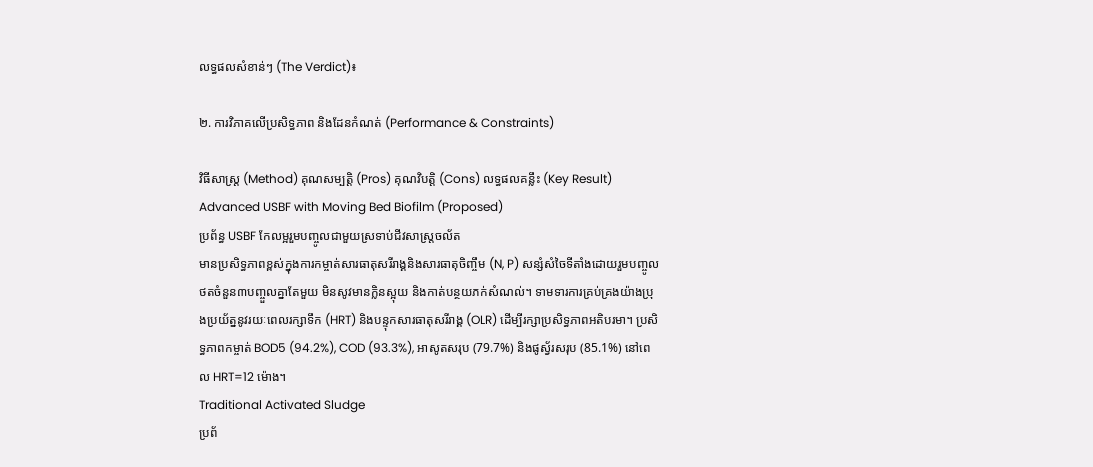លទ្ធផលសំខាន់ៗ (The Verdict)៖

២. ការវិភាគលើប្រសិទ្ធភាព និងដែនកំណត់ (Performance & Constraints)

វិធីសាស្ត្រ (Method) គុណសម្បត្តិ (Pros) គុណវិបត្តិ (Cons) លទ្ធផលគន្លឹះ (Key Result)
Advanced USBF with Moving Bed Biofilm (Proposed)
ប្រព័ន្ធ USBF កែលម្អរួមបញ្ចូលជាមួយស្រទាប់ជីវសាស្រ្តចល័ត
មានប្រសិទ្ធភាពខ្ពស់ក្នុងការកម្ចាត់សារធាតុសរីរាង្គនិងសារធាតុចិញ្ចឹម (N, P) សន្សំសំចៃទីតាំងដោយរួមបញ្ចូលថតចំនួន៣បញ្ចួលគ្នាតែមួយ មិនសូវមានក្លិនស្អុយ និងកាត់បន្ថយភក់សំណល់។ ទាមទារការគ្រប់គ្រងយ៉ាងប្រុងប្រយ័ត្ននូវរយៈពេលរក្សាទឹក (HRT) និងបន្ទុកសារធាតុសរីរាង្គ (OLR) ដើម្បីរក្សាប្រសិទ្ធភាពអតិបរមា។ ប្រសិទ្ធភាពកម្ចាត់ BOD5 (94.2%), COD (93.3%), អាសូតសរុប (79.7%) និងផូស្វ័រសរុប (85.1%) នៅពេល HRT=12 ម៉ោង។
Traditional Activated Sludge
ប្រព័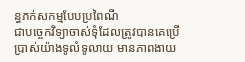ន្ធភក់សកម្មបែបប្រពៃណី
ជាបច្ចេកវិទ្យាចាស់ទុំដែលត្រូវបានគេប្រើប្រាស់យ៉ាងទូលំទូលាយ មានភាពងាយ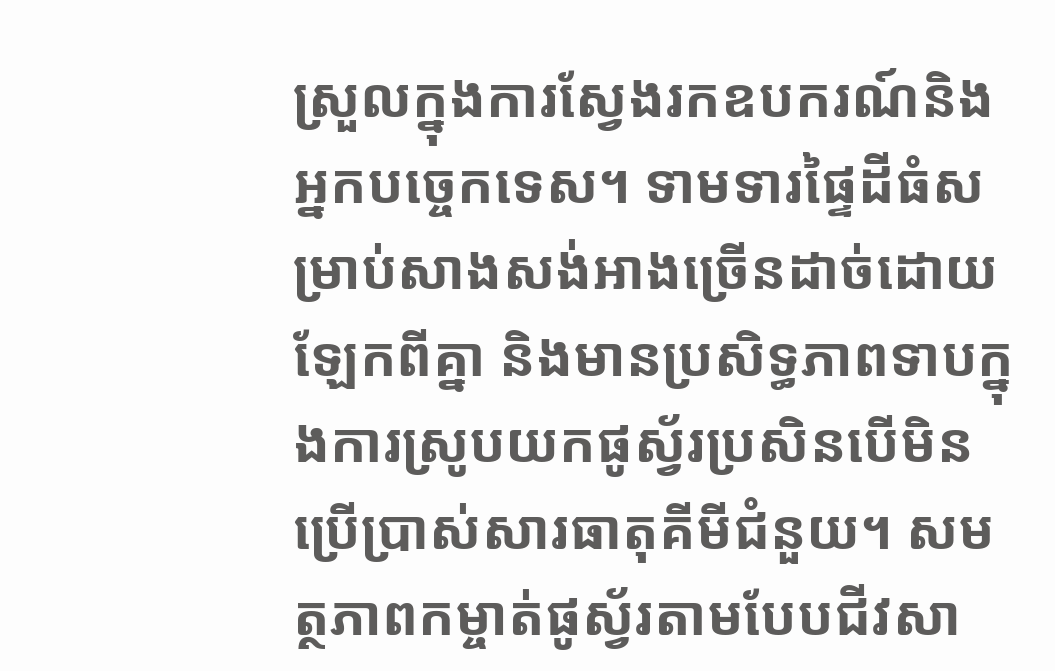ស្រួលក្នុងការស្វែងរកឧបករណ៍និងអ្នកបច្ចេកទេស។ ទាមទារផ្ទៃដីធំសម្រាប់សាងសង់អាងច្រើនដាច់ដោយឡែកពីគ្នា និងមានប្រសិទ្ធភាពទាបក្នុងការស្រូបយកផូស្វ័រប្រសិនបើមិនប្រើប្រាស់សារធាតុគីមីជំនួយ។ សមត្ថភាពកម្ចាត់ផូស្វ័រតាមបែបជីវសា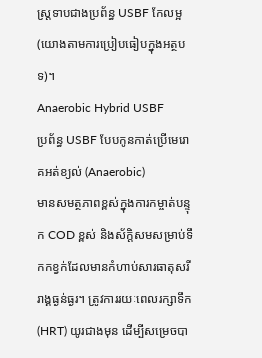ស្រ្តទាបជាងប្រព័ន្ធ USBF កែលម្អ (យោងតាមការប្រៀបធៀបក្នុងអត្ថបទ)។
Anaerobic Hybrid USBF
ប្រព័ន្ធ USBF បែបកូនកាត់ប្រើមេរោគអត់ខ្យល់ (Anaerobic)
មានសមត្ថភាពខ្ពស់ក្នុងការកម្ចាត់បន្ទុក COD ខ្ពស់ និងស័ក្តិសមសម្រាប់ទឹកកខ្វក់ដែលមានកំហាប់សារធាតុសរីរាង្គធ្ងន់ធ្ងរ។ ត្រូវការរយៈពេលរក្សាទឹក (HRT) យូរជាងមុន ដើម្បីសម្រេចបា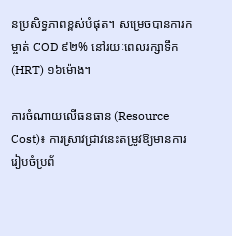នប្រសិទ្ធភាពខ្ពស់បំផុត។ សម្រេចបានការកម្ចាត់ COD ៩២% នៅរយៈពេលរក្សាទឹក (HRT) ១៦ម៉ោង។

ការចំណាយលើធនធាន (Resource Cost)៖ ការស្រាវជ្រាវនេះតម្រូវឱ្យមានការរៀបចំប្រព័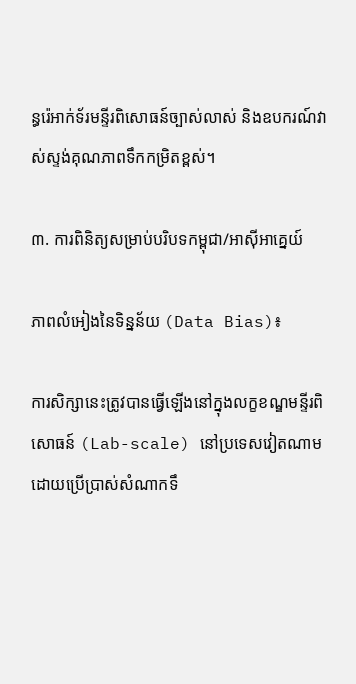ន្ធរ៉េអាក់ទ័រមន្ទីរពិសោធន៍ច្បាស់លាស់ និងឧបករណ៍វាស់ស្ទង់គុណភាពទឹកកម្រិតខ្ពស់។

៣. ការពិនិត្យសម្រាប់បរិបទកម្ពុជា/អាស៊ីអាគ្នេយ៍

ភាពលំអៀងនៃទិន្នន័យ (Data Bias)៖

ការសិក្សានេះត្រូវបានធ្វើឡើងនៅក្នុងលក្ខខណ្ឌមន្ទីរពិសោធន៍ (Lab-scale) នៅប្រទេសវៀតណាម ដោយប្រើប្រាស់សំណាកទឹ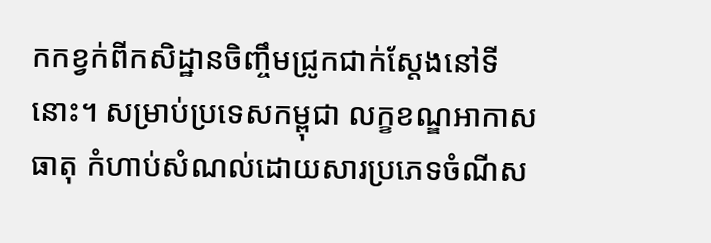កកខ្វក់ពីកសិដ្ឋានចិញ្ចឹមជ្រូកជាក់ស្តែងនៅទីនោះ។ សម្រាប់ប្រទេសកម្ពុជា លក្ខខណ្ឌអាកាសធាតុ កំហាប់សំណល់ដោយសារប្រភេទចំណីស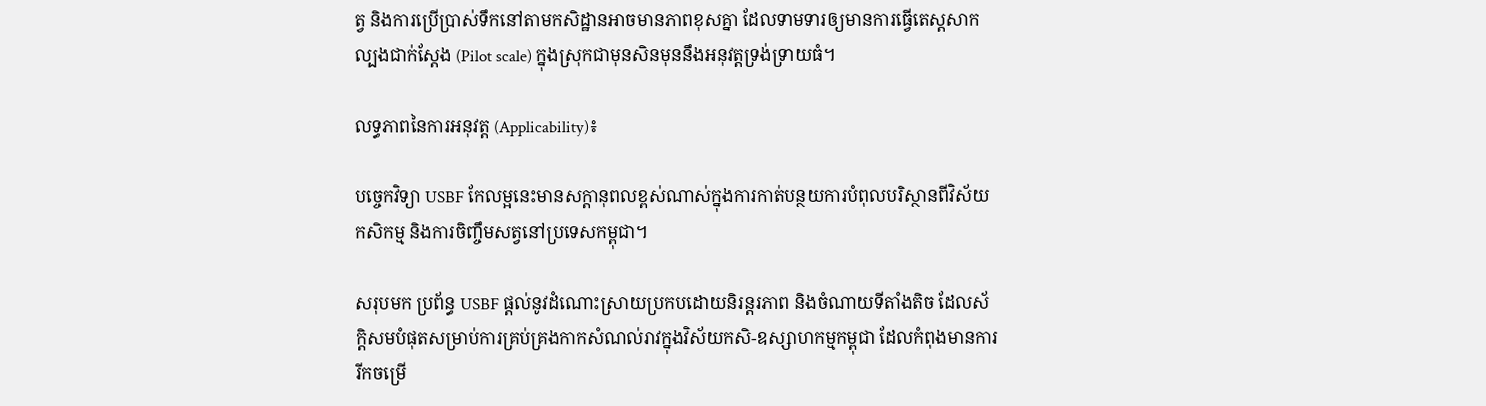ត្វ និងការប្រើប្រាស់ទឹកនៅតាមកសិដ្ឋានអាចមានភាពខុសគ្នា ដែលទាមទារឲ្យមានការធ្វើតេស្តសាកល្បងជាក់ស្តែង (Pilot scale) ក្នុងស្រុកជាមុនសិនមុននឹងអនុវត្តទ្រង់ទ្រាយធំ។

លទ្ធភាពនៃការអនុវត្ត (Applicability)៖

បច្ចេកវិទ្យា USBF កែលម្អនេះមានសក្តានុពលខ្ពស់ណាស់ក្នុងការកាត់បន្ថយការបំពុលបរិស្ថានពីវិស័យកសិកម្ម និងការចិញ្ចឹមសត្វនៅប្រទេសកម្ពុជា។

សរុបមក ប្រព័ន្ធ USBF ផ្តល់នូវដំណោះស្រាយប្រកបដោយនិរន្តរភាព និងចំណាយទីតាំងតិច ដែលស័ក្តិសមបំផុតសម្រាប់ការគ្រប់គ្រងកាកសំណល់រាវក្នុងវិស័យកសិ-ឧស្សាហកម្មកម្ពុជា ដែលកំពុងមានការរីកចម្រើ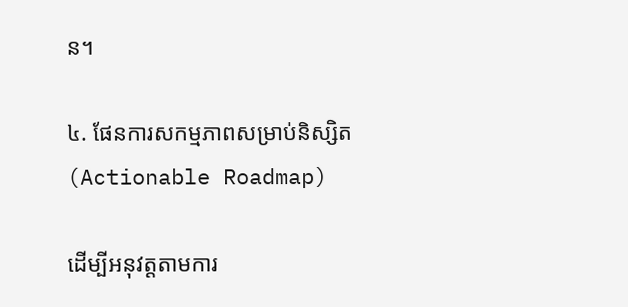ន។

៤. ផែនការសកម្មភាពសម្រាប់និស្សិត (Actionable Roadmap)

ដើម្បីអនុវត្តតាមការ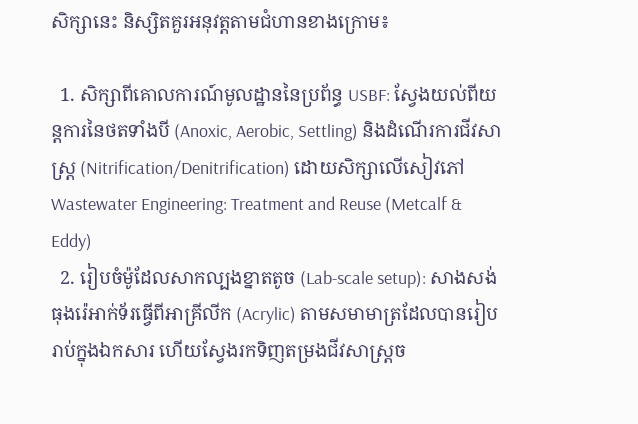សិក្សានេះ និស្សិតគួរអនុវត្តតាមជំហានខាងក្រោម៖

  1. សិក្សាពីគោលការណ៍មូលដ្ឋាននៃប្រព័ន្ធ USBF: ស្វែងយល់ពីយន្តការនៃថតទាំងបី (Anoxic, Aerobic, Settling) និងដំណើរការជីវសាស្រ្ត (Nitrification/Denitrification) ដោយសិក្សាលើសៀវភៅ Wastewater Engineering: Treatment and Reuse (Metcalf & Eddy)
  2. រៀបចំម៉ូដែលសាកល្បងខ្នាតតូច (Lab-scale setup): សាងសង់ធុងរ៉េអាក់ទ័រធ្វើពីអាគ្រីលីក (Acrylic) តាមសមាមាត្រដែលបានរៀបរាប់ក្នុងឯកសារ ហើយស្វែងរកទិញតម្រងជីវសាស្រ្តច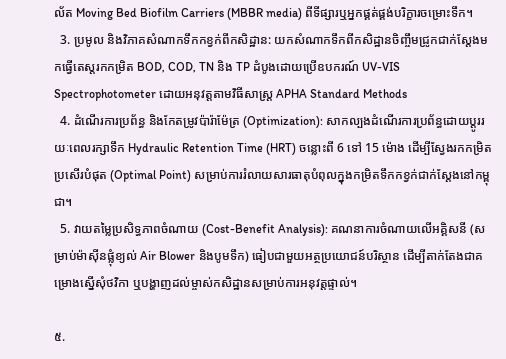ល័ត Moving Bed Biofilm Carriers (MBBR media) ពីទីផ្សារឬអ្នកផ្គត់ផ្គង់បរិក្ខារចម្រោះទឹក។
  3. ប្រមូល និងវិភាគសំណាកទឹកកខ្វក់ពីកសិដ្ឋាន: យកសំណាកទឹកពីកសិដ្ឋានចិញ្ចឹមជ្រូកជាក់ស្តែងមកធ្វើតេស្តរកកម្រិត BOD, COD, TN និង TP ដំបូងដោយប្រើឧបករណ៍ UV-VIS Spectrophotometer ដោយអនុវត្តតាមវិធីសាស្ត្រ APHA Standard Methods
  4. ដំណើរការប្រព័ន្ធ និងកែតម្រូវប៉ារ៉ាម៉ែត្រ (Optimization): សាកល្បងដំណើរការប្រព័ន្ធដោយប្តូររយៈពេលរក្សាទឹក Hydraulic Retention Time (HRT) ចន្លោះពី 6 ទៅ 15 ម៉ោង ដើម្បីស្វែងរកកម្រិតប្រសើរបំផុត (Optimal Point) សម្រាប់ការរំលាយសារធាតុបំពុលក្នុងកម្រិតទឹកកខ្វក់ជាក់ស្តែងនៅកម្ពុជា។
  5. វាយតម្លៃប្រសិទ្ធភាពចំណាយ (Cost-Benefit Analysis): គណនាការចំណាយលើអគ្គិសនី (សម្រាប់ម៉ាស៊ីនផ្លុំខ្យល់ Air Blower និងបូមទឹក) ធៀបជាមួយអត្ថប្រយោជន៍បរិស្ថាន ដើម្បីតាក់តែងជាគម្រោងស្នើសុំថវិកា ឬបង្ហាញដល់ម្ចាស់កសិដ្ឋានសម្រាប់ការអនុវត្តផ្ទាល់។

៥.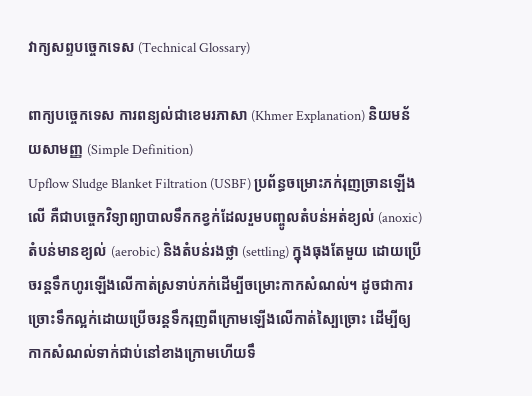វាក្យសព្ទបច្ចេកទេស (Technical Glossary)

ពាក្យបច្ចេកទេស ការពន្យល់ជាខេមរភាសា (Khmer Explanation) និយមន័យសាមញ្ញ (Simple Definition)
Upflow Sludge Blanket Filtration (USBF) ប្រព័ន្ធចម្រោះភក់រុញច្រានឡើងលើ គឺជាបច្ចេកវិទ្យាព្យាបាលទឹកកខ្វក់ដែលរួមបញ្ចូលតំបន់អត់ខ្យល់ (anoxic) តំបន់មានខ្យល់ (aerobic) និងតំបន់រងថ្លា (settling) ក្នុងធុងតែមួយ ដោយប្រើចរន្តទឹកហូរឡើងលើកាត់ស្រទាប់ភក់ដើម្បីចម្រោះកាកសំណល់។ ដូចជាការច្រោះទឹកល្អក់ដោយប្រើចរន្តទឹករុញពីក្រោមឡើងលើកាត់ស្បៃច្រោះ ដើម្បីឲ្យកាកសំណល់ទាក់ជាប់នៅខាងក្រោមហើយទឹ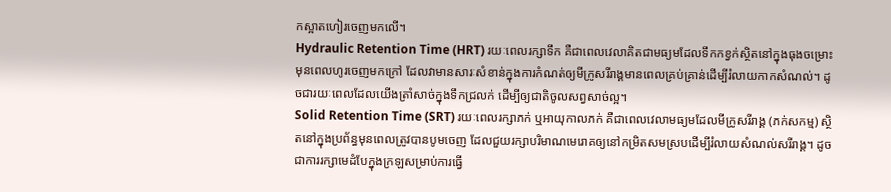កស្អាតហៀរចេញមកលើ។
Hydraulic Retention Time (HRT) រយៈពេលរក្សាទឹក គឺជាពេលវេលាគិតជាមធ្យមដែលទឹកកខ្វក់ស្ថិតនៅក្នុងធុងចម្រោះមុនពេលហូរចេញមកក្រៅ ដែលវាមានសារៈសំខាន់ក្នុងការកំណត់ឲ្យមីក្រូសរីរាង្គមានពេលគ្រប់គ្រាន់ដើម្បីរំលាយកាកសំណល់។ ដូចជារយៈពេលដែលយើងត្រាំសាច់ក្នុងទឹកជ្រលក់ ដើម្បីឲ្យជាតិចូលសព្វសាច់ល្អ។
Solid Retention Time (SRT) រយៈពេលរក្សាភក់ ឬអាយុកាលភក់ គឺជាពេលវេលាមធ្យមដែលមីក្រូសរីរាង្គ (ភក់សកម្ម) ស្ថិតនៅក្នុងប្រព័ន្ធមុនពេលត្រូវបានបូមចេញ ដែលជួយរក្សាបរិមាណមេរោគឲ្យនៅកម្រិតសមស្របដើម្បីរំលាយសំណល់សរីរាង្គ។ ដូចជាការរក្សាមេដំបែក្នុងក្រឡសម្រាប់ការធ្វើ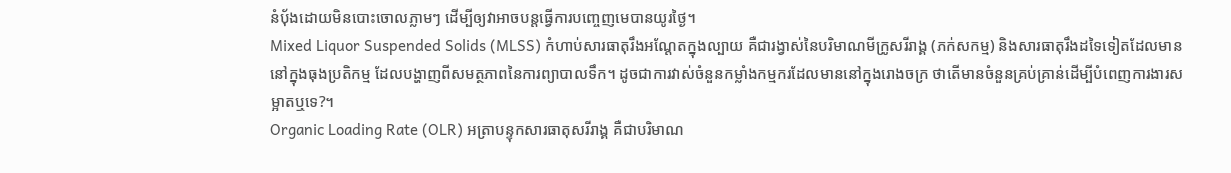នំប៉័ងដោយមិនបោះចោលភ្លាមៗ ដើម្បីឲ្យវាអាចបន្តធ្វើការបញ្ចេញមេបានយូរថ្ងៃ។
Mixed Liquor Suspended Solids (MLSS) កំហាប់សារធាតុរឹងអណ្តែតក្នុងល្បាយ គឺជារង្វាស់នៃបរិមាណមីក្រូសរីរាង្គ (ភក់សកម្ម) និងសារធាតុរឹងដទៃទៀតដែលមាននៅក្នុងធុងប្រតិកម្ម ដែលបង្ហាញពីសមត្ថភាពនៃការព្យាបាលទឹក។ ដូចជាការវាស់ចំនួនកម្លាំងកម្មករដែលមាននៅក្នុងរោងចក្រ ថាតើមានចំនួនគ្រប់គ្រាន់ដើម្បីបំពេញការងារសម្អាតឬទេ?។
Organic Loading Rate (OLR) អត្រាបន្ទុកសារធាតុសរីរាង្គ គឺជាបរិមាណ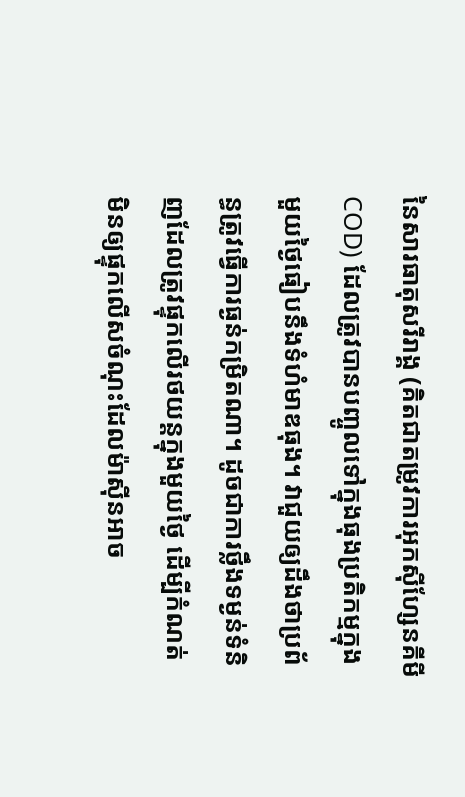នៃសារធាតុសរីរាង្គ (គិតជាតម្រូវការអុកស៊ីហ្សែនគីមី COD) ដែលត្រូវបានបញ្ចូលទៅក្នុងធុងប្រតិកម្មក្នុងមួយថ្ងៃធៀបនឹងទំហំមាឌធុង។ វាជួយឲ្យដឹងថាប្រព័ន្ធត្រូវធ្វើការធ្ងន់កម្រិតណា។ ដូចជាការថ្លឹងទម្ងន់ទំនិញដែលត្រូវផ្ទុកលើរថយន្តក្នុងមួយថ្ងៃ ដើម្បីកំណត់មិនឲ្យផ្ទុកលើសចំណុះដែលម៉ាស៊ីនអាច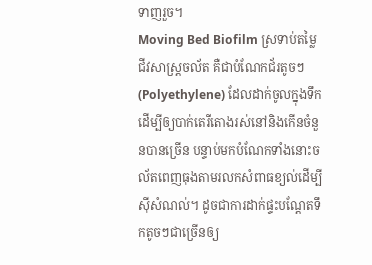ទាញរួច។
Moving Bed Biofilm ស្រទាប់តម្លៃជីវសាស្រ្តចល័ត គឺជាបំណែកជ័រតូចៗ (Polyethylene) ដែលដាក់ចូលក្នុងទឹកដើម្បីឲ្យបាក់តេរីតោងរស់នៅនិងកើនចំនួនបានច្រើន បន្ទាប់មកបំណែកទាំងនោះចល័តពេញធុងតាមរលកសំពាធខ្យល់ដើម្បីស៊ីសំណល់។ ដូចជាការដាក់ផ្ទះបណ្តែតទឹកតូចៗជាច្រើនឲ្យ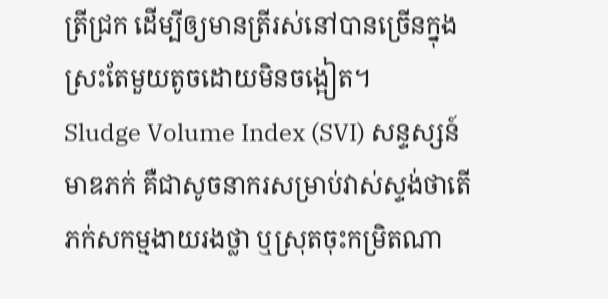ត្រីជ្រក ដើម្បីឲ្យមានត្រីរស់នៅបានច្រើនក្នុងស្រះតែមួយតូចដោយមិនចង្អៀត។
Sludge Volume Index (SVI) សន្ទស្សន៍មាឌភក់ គឺជាសូចនាករសម្រាប់វាស់ស្ទង់ថាតើភក់សកម្មងាយរងថ្លា ឬស្រុតចុះកម្រិតណា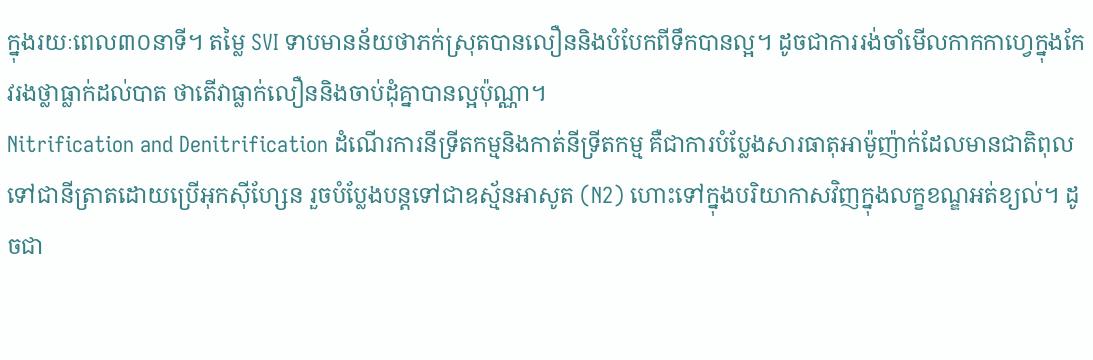ក្នុងរយៈពេល៣០នាទី។ តម្លៃ SVI ទាបមានន័យថាភក់ស្រុតបានលឿននិងបំបែកពីទឹកបានល្អ។ ដូចជាការរង់ចាំមើលកាកកាហ្វេក្នុងកែវរងថ្លាធ្លាក់ដល់បាត ថាតើវាធ្លាក់លឿននិងចាប់ដុំគ្នាបានល្អប៉ុណ្ណា។
Nitrification and Denitrification ដំណើរការនីទ្រីតកម្មនិងកាត់នីទ្រីតកម្ម គឺជាការបំប្លែងសារធាតុអាម៉ូញ៉ាក់ដែលមានជាតិពុលទៅជានីត្រាតដោយប្រើអុកស៊ីហ្សែន រួចបំប្លែងបន្តទៅជាឧស្ម័នអាសូត (N2) ហោះទៅក្នុងបរិយាកាសវិញក្នុងលក្ខខណ្ឌអត់ខ្យល់។ ដូចជា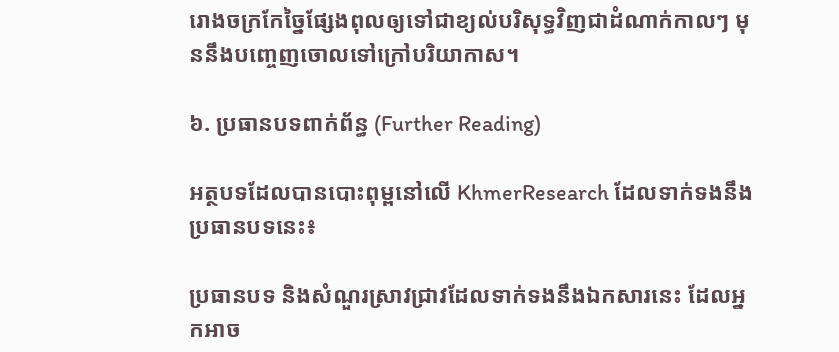រោងចក្រកែច្នៃផ្សែងពុលឲ្យទៅជាខ្យល់បរិសុទ្ធវិញជាដំណាក់កាលៗ មុននឹងបញ្ចេញចោលទៅក្រៅបរិយាកាស។

៦. ប្រធានបទពាក់ព័ន្ធ (Further Reading)

អត្ថបទដែលបានបោះពុម្ពនៅលើ KhmerResearch ដែលទាក់ទងនឹងប្រធានបទនេះ៖

ប្រធានបទ និងសំណួរស្រាវជ្រាវដែលទាក់ទងនឹងឯកសារនេះ ដែលអ្នកអាច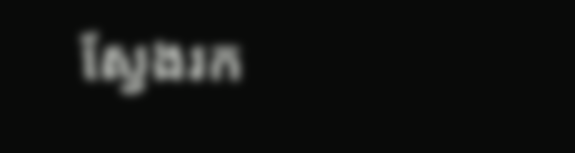ស្វែងរក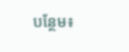បន្ថែម៖